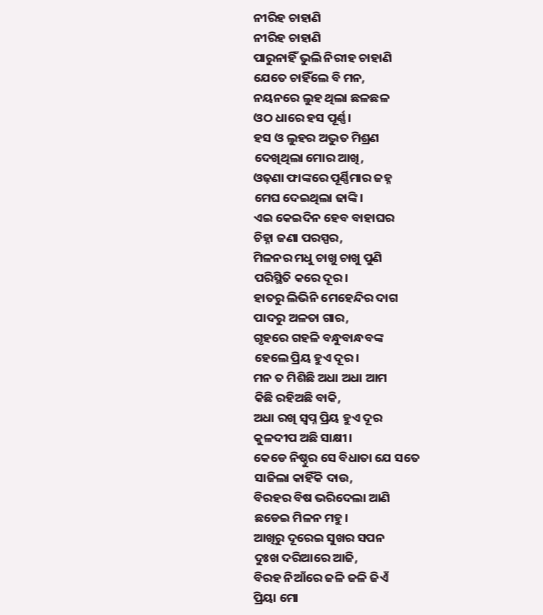ନୀରିହ ଚାହାଣି
ନୀରିହ ଚାହାଣି
ପାରୁନାହିଁ ଭୁଲି ନିରୀହ ଚାହାଣି
ଯେତେ ଚାହିଁଲେ ବି ମନ,
ନୟନରେ ଲୁହ ଥିଲା ଛଳଛଳ
ଓଠ ଧାରେ ହସ ପୂର୍ଣ୍ଣ।
ହସ ଓ ଲୁହର ଅଦ୍ଭୁତ ମିଶ୍ରଣ
ଦେଖିଥିଲା ମୋର ଆଖି,
ଓଢ଼ଣା ଫାଙ୍କରେ ପୂର୍ଣ୍ଣିମାର ଜହ୍ନ
ମେଘ ଦେଇଥିଲା ଢାଙ୍କି।
ଏଇ କେଇଦିନ ହେବ ବାହାଘର
ଚିହ୍ନା ଜଣା ପରସ୍ପର,
ମିଳନର ମଧୁ ଚାଖୁ ଚାଖୁ ପୁଣି
ପରିସ୍ଥିତି କରେ ଦୂର।
ହାତରୁ ଲିଭିନି ମେହେନ୍ଦିର ଦାଗ
ପାଦରୁ ଅଳତା ଗାର,
ଗୃହରେ ଗହଳି ବନ୍ଧୁବାନ୍ଧବଙ୍କ
ହେଲେ ପ୍ରିୟ ହୁଏ ଦୂର।
ମନ ତ ମିଶିଛି ଅଧା ଅଧା ଆମ
କିଛି ରହିଅଛି ବାକି,
ଅଧା ରଖି ସ୍ବପ୍ନ ପ୍ରିୟ ହୁଏ ଦୂର
କୁଳଦୀପ ଅଛି ସାକ୍ଷୀ।
କେଡେ ନିଷ୍ଠୁର ସେ ବିଧାତା ଯେ ସତେ
ସାଜିଲା କାହିଁକି ଦାଉ,
ବିରହର ବିଷ ଭରିଦେଲା ଆଣି
ଛଡେଇ ମିଳନ ମହୁ।
ଆଖିରୁ ଦୂରେଇ ସୁଖର ସପନ
ଦୁଃଖ ଦରିଆରେ ଆଜି,
ବିରହ ନିଆଁରେ ଜଳି ଜଳି ଜିଏଁ
ପ୍ରିୟା ମୋ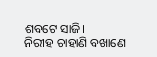ଶବଟେ ସାଜି।
ନିରୀହ ଚାହାଣି ବଖାଣେ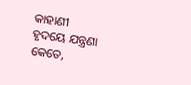କାହାଣୀ
ହୃଦୟେ ଯନ୍ତ୍ରଣା କେତେ,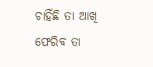ଚାହିଁଛି ତା ଆଖି ଫେରିବ ତା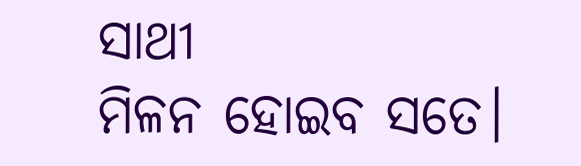ସାଥୀ
ମିଳନ ହୋଇବ ସତେ।